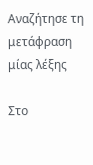Αναζήτησε τη μετάφραση μίας λέξης

Στο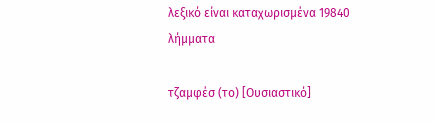λεξικό είναι καταχωρισμένα 19840 λήμματα

τζαμφέσ (το) [Ουσιαστικό]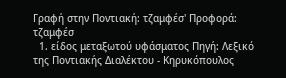Γραφή στην Ποντιακή: τζαμφέσ' Προφορά: τζαμφέσ
  1. είδος μεταξωτού υφάσματος Πηγή: Λεξικό της Ποντιακής Διαλέκτου - Κηρυκόπουλος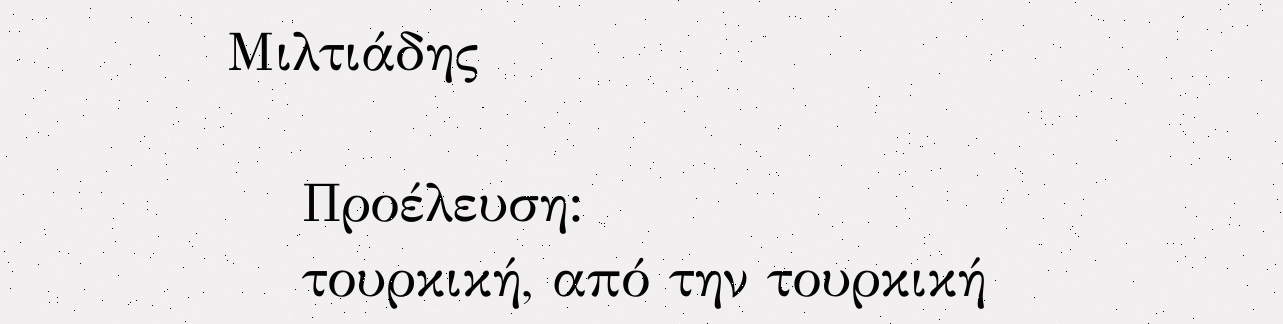Μιλτιάδης

    Προέλευση:
    τουρκική, από την τουρκική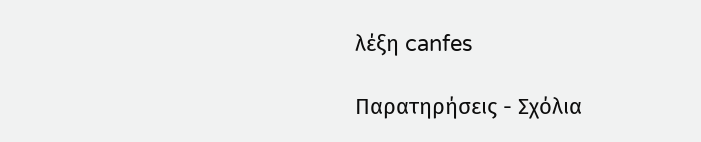λέξη canfes

Παρατηρήσεις - Σχόλια